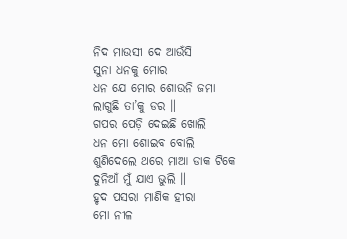ନିଦ ମାଉସୀ ଦେ ଆଉଁସି
ସୁନା ଧନକୁ ମୋର
ଧନ ଯେ ମୋର ଶୋଉନି ଜମା
ଲାଗୁଛି ତା’କୁ ଡର ॥
ଗପର ପେଡ଼ି ଦେଇଛି ଖୋଲି
ଧନ ମୋ ଶୋଇବ ବୋଲି
ଶୁଣିଦେଲେ ଥରେ ମାଆ ଡାକ ଟିକେ
ଦୁନିଆଁ ମୁଁ ଯାଏ ଭୁଲି ॥
ହୃଦ ପସରା ମାଣିକ ହୀରା
ମୋ ନୀଳ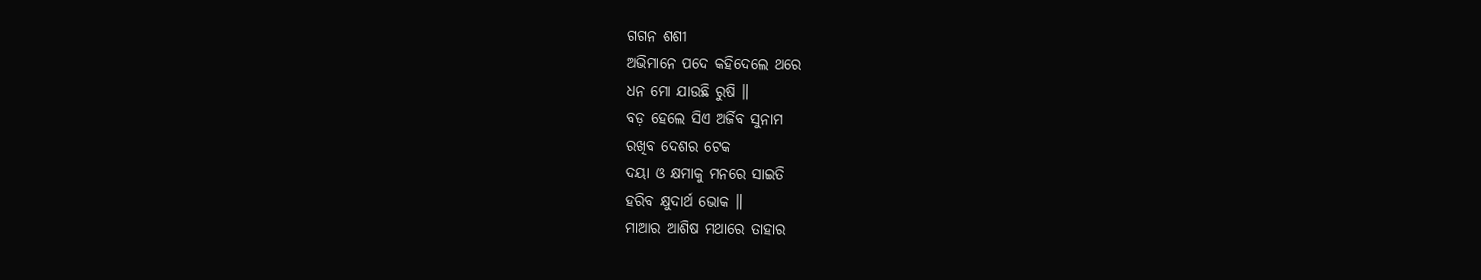ଗଗନ ଶଶୀ
ଅଭିମାନେ ପଦେ କହିଦେଲେ ଥରେ
ଧନ ମୋ ଯାଉଛି ରୁଷି ॥
ବଡ଼ ହେଲେ ସିଏ ଅର୍ଜିବ ସୁନାମ
ରଖିବ ଦେଶର ଟେକ
ଦୟା ଓ କ୍ଷମାକୁ ମନରେ ସାଇତି
ହରିବ କ୍ଷୁଦାର୍ଥ ଭୋକ ॥
ମାଆର ଆଶିଷ ମଥାରେ ତାହାର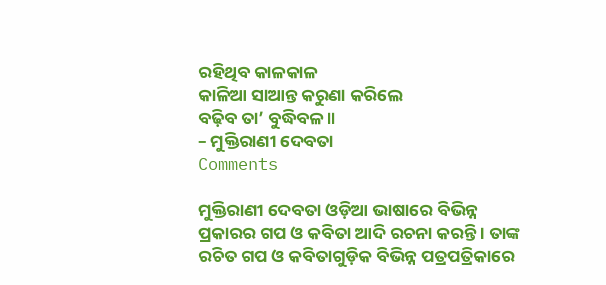ରହିଥିବ କାଳକାଳ
କାଳିଆ ସାଆନ୍ତ କରୁଣା କରିଲେ
ବଢ଼ିବ ତା’ ବୁଦ୍ଧିବଳ ॥
– ମୁକ୍ତିରାଣୀ ଦେବତା
Comments

ମୁକ୍ତିରାଣୀ ଦେବତା ଓଡ଼ିଆ ଭାଷାରେ ବିଭିନ୍ନ ପ୍ରକାରର ଗପ ଓ କବିତା ଆଦି ରଚନା କରନ୍ତି । ତାଙ୍କ ରଚିତ ଗପ ଓ କବିତାଗୁଡ଼ିକ ବିଭିନ୍ନ ପତ୍ରପତ୍ରିକାରେ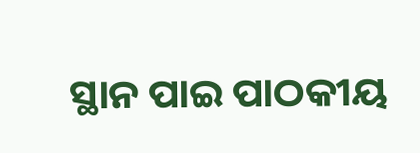ସ୍ଥାନ ପାଇ ପାଠକୀୟ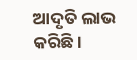ଆଦୃତି ଲାଭ କରିଛି ।